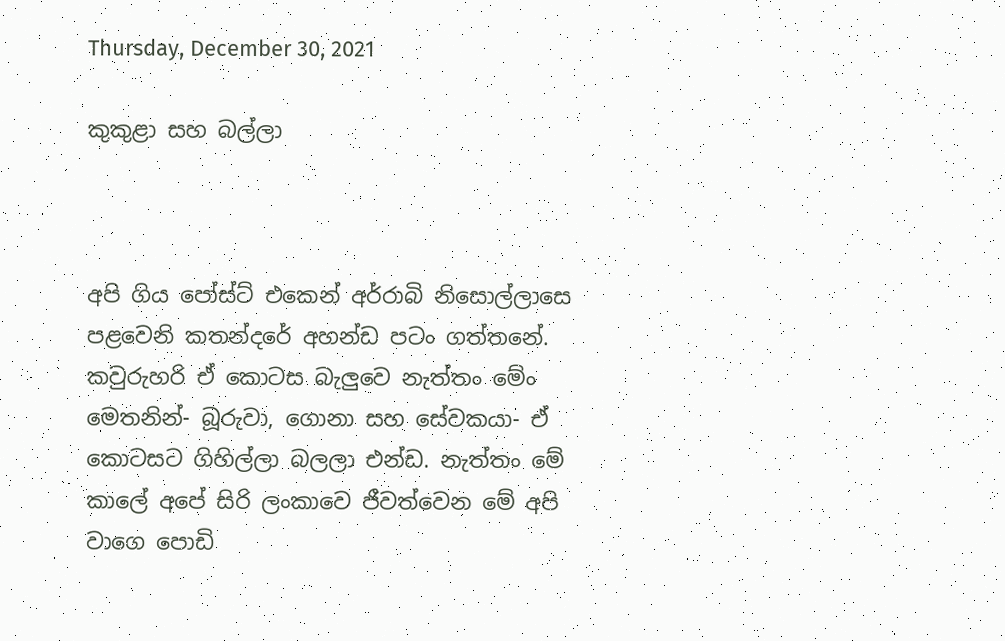Thursday, December 30, 2021

කුකුළා සහ බල්ලා



අපි ගිය පෝස්ට් එකෙන් අර්‍රාබි නිසොල්ලාසෙ පළවෙනි කතන්දරේ අහන්ඩ පටං ගත්තනේ. කවුරුහරි ඒ කොටස බැලුවෙ නැත්තං මේං මෙතනින්- බූරුවා, ගොනා සහ සේවකයා- ඒ කොටසට ගිහිල්ලා බලලා එන්ඩ. නැත්තං මේ කාලේ අපේ සිරි ලංකාවෙ ජීවත්වෙන මේ අපි වාගෙ පොඩි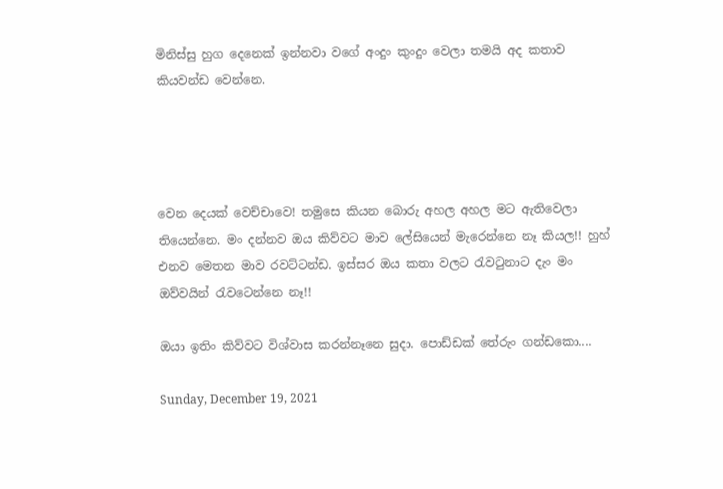මිනිස්සු හුග දෙනෙක් ඉන්නවා වගේ අංදුං කුංදුං වෙලා තමයි අද කතාව කියවන්ඩ වෙන්නෙ.




වෙන දෙයක් වෙච්චාවෙ! තමුසෙ කියන බොරු අහල අහල මට ඇතිවෙලා තියෙන්නෙ. මං දන්නව ඔය කිව්වට මාව ලේසියෙන් මැරෙන්නෙ නෑ කියල!! හුහ් එනව මෙතන මාව රවට්ටන්ඩ. ඉස්සර ඔය කතා වලට රැවටුනාට දැං මං ඔව්වයින් රැවටෙන්නෙ නෑ!!

ඔයා ඉතිං කිව්වට විශ්වාස කරන්නෑනෙ සුදා. පොඩ්ඩක් තේරුං ගන්ඩකො....

Sunday, December 19, 2021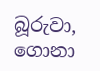බූරුවා, ගොනා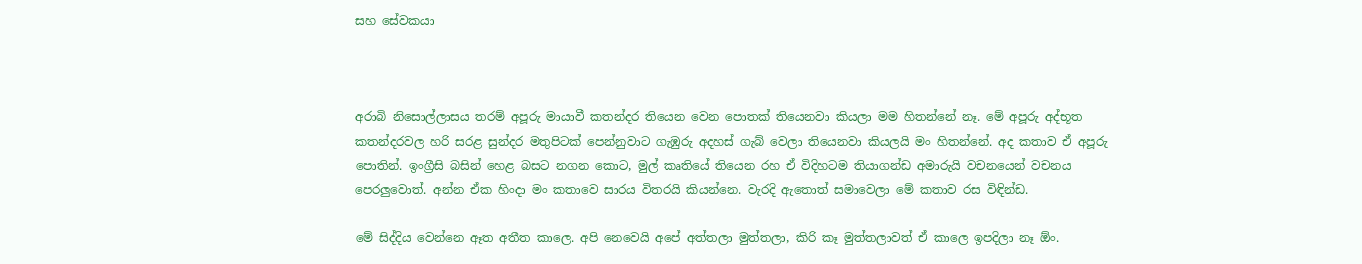සහ සේවකයා



අරාබි නිසොල්ලාසය තරම් අපූරු මායාවී කතන්දර තියෙන වෙන පොතක් තියෙනවා කියලා මම හිතන්නේ නෑ. මේ අපූරු අද්භූත කතන්දරවල හරි සරළ සුන්දර මතුපිටක් පෙන්නුවාට ගැඹුරු අදහස් ගැබ් වෙලා තියෙනවා කියලයි මං හිතන්නේ. අද කතාව ඒ අපූරු පොතින්. ඉංග්‍රීසි බසින් හෙළ බසට නගන කොට, මුල් කෘතියේ තියෙන රහ ඒ විදිහටම තියාගන්ඩ අමාරුයි වචනයෙන් වචනය පෙරලුවොත්. අන්න ඒක හිංදා මං කතාවෙ සාරය විතරයි කියන්නෙ. වැරදි ඇතොත් සමාවෙලා මේ කතාව රස විඳින්ඩ.

මේ සිද්දිය වෙන්නෙ ඈත අතීත කාලෙ. අපි නෙවෙයි අපේ අත්තලා මුත්තලා, කිරි කෑ මුත්තලාවත් ඒ කාලෙ ඉපදිලා නෑ ඕං.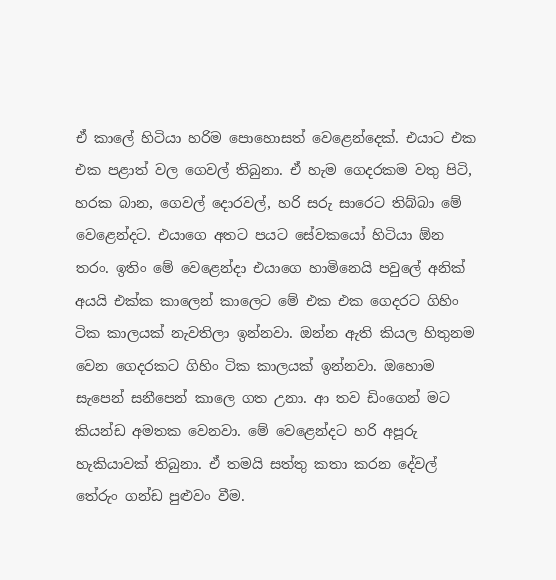ඒ කාලේ හිටියා හරිම පොහොසත් වෙළෙන්දෙක්. එයාට එක එක පළාත් වල ගෙවල් තිබුනා. ඒ හැම ගෙදරකම වතු පිටි, හරක බාන, ගෙවල් දොරවල්, හරි සරු සාරෙට තිබ්බා මේ වෙළෙන්දට. එයාගෙ අතට පයට සේවකයෝ හිටියා ඕන තරං. ඉතිං මේ වෙළෙන්දා එයාගෙ හාමිනෙයි පවුලේ අනික් අයයි එක්ක කාලෙන් කාලෙට මේ එක එක ගෙදරට ගිහිං ටික කාලයක් නැවතිලා ඉන්නවා. ඔන්න ඇති කියල හිතුනම වෙන ගෙදරකට ගිහිං ටික කාලයක් ඉන්නවා. ඔහොම සැපෙන් සනීපෙන් කාලෙ ගත උනා. ආ තව ඩිංගෙන් මට කියන්ඩ අමතක වෙනවා. මේ වෙළෙන්දට හරි අපූරු හැකියාවක් තිබුනා. ඒ තමයි සත්තු කතා කරන දේවල් තේරුං ගන්ඩ පුළුවං වීම.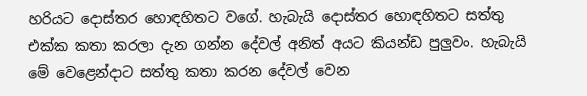හරියට දොස්තර හොඳහිතට වගේ. හැබැයි දොස්තර හොඳහිතට සත්තු එක්ක කතා කරලා දැන ගන්න දේවල් අනිත් අයට කියන්ඩ පුලුවං. හැබැයි මේ වෙළෙන්දාට සත්තු කතා කරන දේවල් වෙන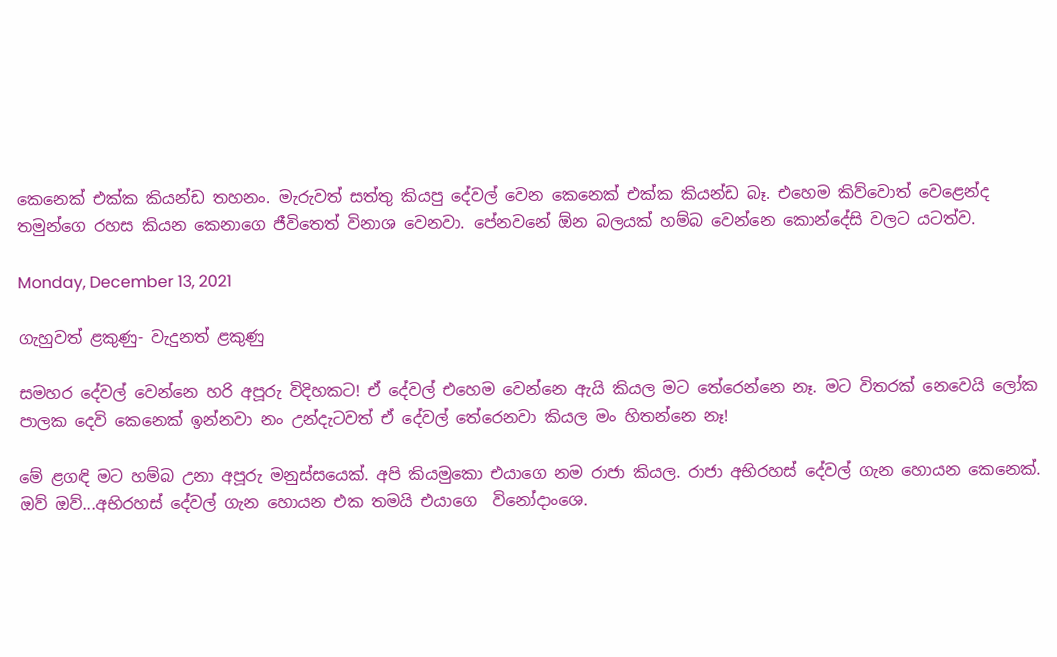කෙනෙක් එක්ක කියන්ඩ තහනං. මැරුවත් සත්තු කියපු දේවල් වෙන කෙනෙක් එක්ක කියන්ඩ බෑ. එහෙම කිව්වොත් වෙළෙන්ද තමුන්ගෙ රහස කියන කෙනාගෙ ජීවිතෙත් විනාශ වෙනවා. පේනවනේ ඕන බලයක් හම්බ වෙන්නෙ කොන්දේසි වලට යටත්ව.

Monday, December 13, 2021

ගැහුවත් ළකුණු- වැදුනත් ළකුණු

සමහර දේවල් වෙන්නෙ හරි අපූරු විදිහකට! ඒ දේවල් එහෙම වෙන්නෙ ඇයි කියල මට තේරෙන්නෙ නෑ. මට විතරක් නෙවෙයි ලෝක පාලක දෙවි කෙනෙක් ඉන්නවා නං උන්දැටවත් ඒ දේවල් තේරෙනවා කියල මං හිතන්නෙ නෑ!

මේ ළගඳි මට හම්බ උනා අපූරු මනුස්සයෙක්. අපි කියමුකො එයාගෙ නම රාජා කියල. රාජා අභිරහස් දේවල් ගැන හොයන කෙනෙක්. ඔව් ඔව්...අභිරහස් දේවල් ගැන හොයන එක තමයි එයාගෙ  විනෝදාංශෙ.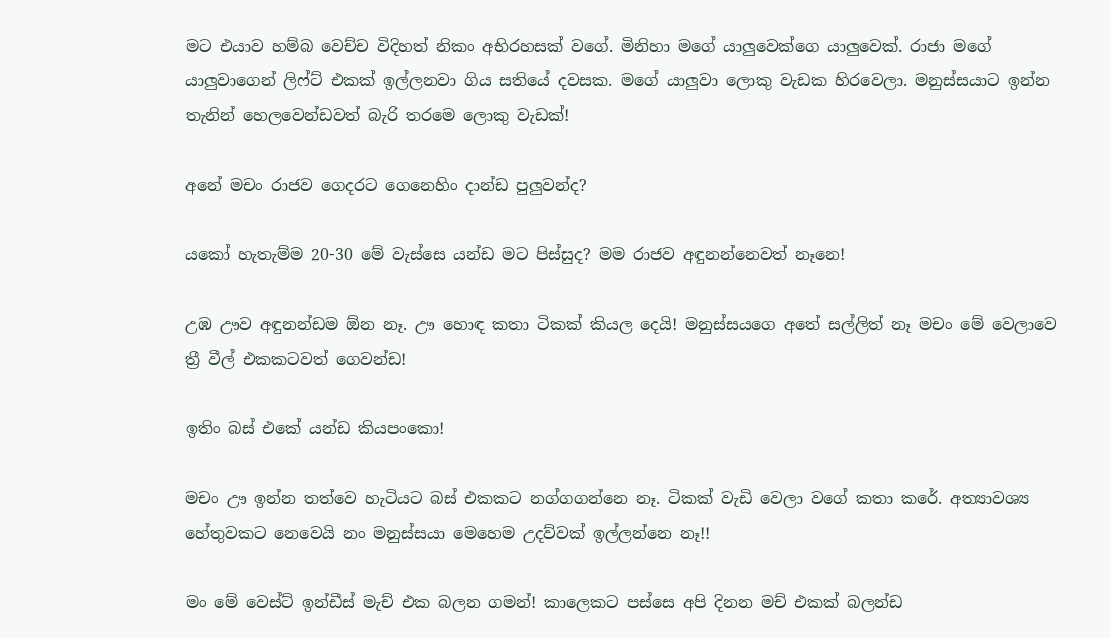මට එයාව හම්බ වෙච්ච විදිහත් නිකං අභිරහසක් වගේ. මිනිහා මගේ යාලුවෙක්ගෙ යාලුවෙක්. රාජා මගේ යාලුවාගෙන් ලිෆ්ට් එකක් ඉල්ලනවා ගිය සතියේ දවසක. මගේ යාලුවා ලොකු වැඩක හිරවෙලා. මනුස්සයාට ඉන්න තැනින් හෙලවෙන්ඩවත් බැරි තරමෙ ලොකු වැඩක්!

අනේ මචං රාජව ගෙදරට ගෙනෙහිං දාන්ඩ පුලුවන්ද?

යකෝ හැතැම්ම 20-30 මේ වැස්සෙ යන්ඩ මට පිස්සුද? මම රාජව අඳුනන්නෙවත් නෑනෙ!

උඹ ඌව අඳුනන්ඩම ඕන නෑ. ඌ හොඳ කතා ටිකක් කියල දෙයි! මනුස්සයගෙ අතේ සල්ලිත් නෑ මචං මේ වෙලාවෙ ත්‍රී වීල් එකකටවත් ගෙවන්ඩ!

ඉතිං බස් එකේ යන්ඩ කියපංකො!

මචං ඌ ඉන්න තත්වෙ හැටියට බස් එකකට නග්ගගන්නෙ නෑ. ටිකක් වැඩි වෙලා වගේ කතා කරේ. අත්‍යාවශ්‍ය හේතුවකට නෙවෙයි නං මනුස්සයා මෙහෙම උදව්වක් ඉල්ලන්නෙ නෑ!!

මං මේ වෙස්ට් ඉන්ඩීස් මැච් එක බලන ගමන්! කාලෙකට පස්සෙ අපි දිනන මච් එකක් බලන්ඩ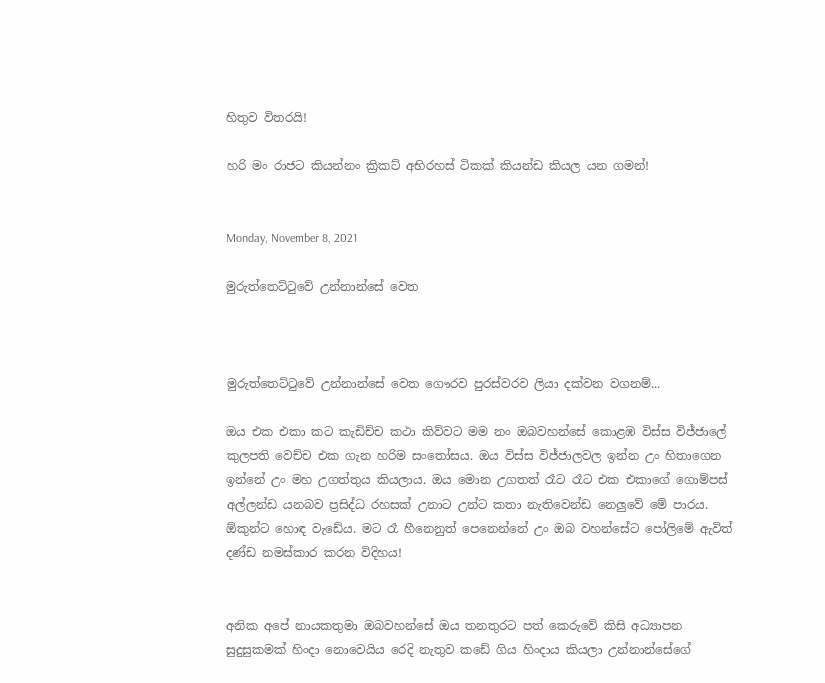හිතුව විතරයි!

හරි මං රාජට කියන්නං ක්‍රිකට් අභිරහස් ටිකක් කියන්ඩ කියල යන ගමන්!


Monday, November 8, 2021

මුරුත්තෙට්ටුවේ උන්නාන්සේ වෙත



මුරුත්තෙට්ටුවේ උන්නාන්සේ වෙත ගෞරව පුරස්වරව ලියා දක්වන වගනම්...

ඔය එක එකා කට කැඩිච්ච කථා කිව්වට මම නං ඔබවහන්සේ කොළඹ විස්ස විජ්ජාලේ කුලපති වෙච්ච එක ගැන හරිම සංතෝසය. ඔය විස්ස විජ්ජාලවල ඉන්න උං හිතාගෙන ඉන්නේ උං මහ උගත්තුය කියලාය. ඔය මොන උගතත් රෑට රෑට එක එකාගේ ගොම්පස් අල්ලන්ඩ යනබව ප්‍රසිද්ධ රහසක් උනාට උන්ට කතා නැතිවෙන්ඩ නෙලුවේ මේ පාරය. ඕකුන්ට හොඳ වැඩේය. මට රෑ හීනෙනුත් පෙනෙන්නේ උං ඔබ වහන්සේට පෝලිමේ ඇවිත් දණ්ඩ නමස්කාර කරන විදිහය!


අනික අපේ නායකතුමා ඔබවහන්සේ ඔය තනතුරට පත් කෙරුවේ කිසි අධ්‍යාපන සුදුසුකමක් හිංදා නොවෙයිය රෙදි නැතුව කඩේ ගිය හිංදාය කියලා උන්නාන්සේගේ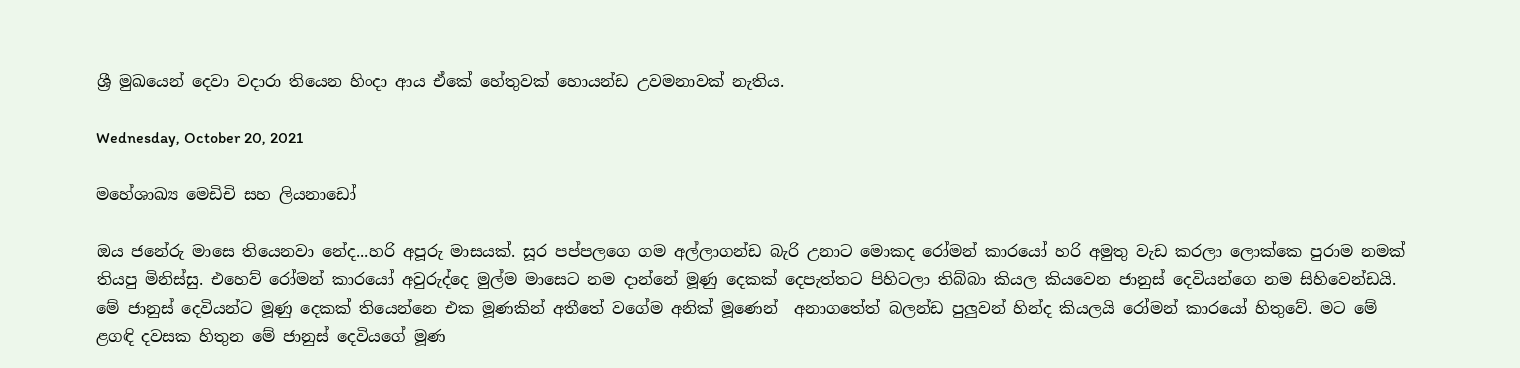ශ්‍රී මුඛයෙන් දෙවා වදාරා තියෙන හිංදා ආය ඒකේ හේතුවක් හොයන්ඩ උවමනාවක් නැතිය.

Wednesday, October 20, 2021

මහේශාඛ්‍ය මෙඩිචි සහ ලියනාඩෝ

ඔය ජනේරු මාසෙ තියෙනවා නේද...හරි අපූරු මාසයක්. සූර පප්පලගෙ ගම අල්ලාගන්ඩ බැරි උනාට මොකද රෝමන් කාරයෝ හරි අමුතු වැඩ කරලා ලොක්කෙ පුරාම නමක් තියපු මිනිස්සු. එහෙව් රෝමන් කාරයෝ අවුරුද්දෙ මුල්ම මාසෙට නම දාන්නේ මූණු දෙකක් දෙපැත්තට පිහිටලා තිබ්බා කියල කියවෙන ජානුස් දෙවියන්ගෙ නම සිහිවෙන්ඩයි. මේ ජානුස් දෙවියන්ට මූණු දෙකක් තියෙන්නෙ එක මූණකින් අතීතේ වගේම අනික් මූණෙන්  අනාගතේත් බලන්ඩ පුලුවන් හින්ද කියලයි රෝමන් කාරයෝ හිතුවේ. මට මේ ළගඳි දවසක හිතුන මේ ජානුස් දෙවියගේ මූණ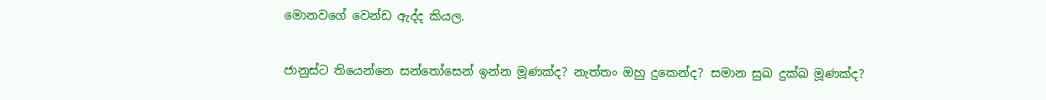මොනවගේ වෙන්ඩ ඇද්ද කියල.

ජානුස්ට තියෙන්නෙ සන්තෝසෙන් ඉන්න මූණක්ද? නැත්තං ඔහු දුකෙන්ද? සමාන සුඛ දුක්ඛ මූණක්ද?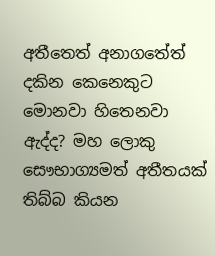අතීතෙත් අනාගතේත් දකින කෙනෙකුට මොනවා හිතෙනවා ඇද්ද? මහ ලොකු සෞභාග්‍යමත් අතීතයක් තිබ්බ කියන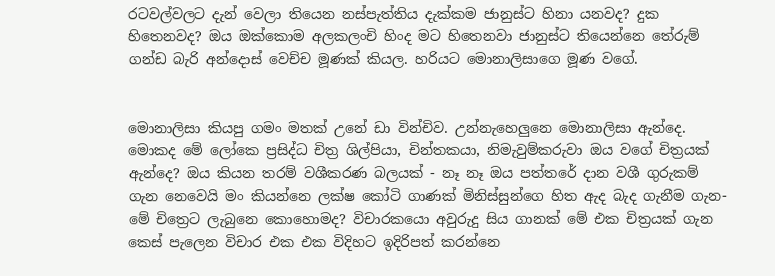රටවල්වලට දැන් වෙලා තියෙන නස්පැත්තිය දැක්කම ජානුස්ට හිනා යනවද? දුක හිතෙනවද? ඔය ඔක්කොම අලකලංචි හිංද මට හිතෙනවා ජානුස්ට තියෙන්නෙ තේරුම් ගන්ඩ බැරි අන්දොස් වෙච්ච මූණක් කියල. හරියට මොනාලිසාගෙ මූණ වගේ.


මොනාලිසා කියපු ගමං මතක් උනේ ඩා වින්චිව. උන්නැහෙලුනෙ මොනාලිසා ඇන්දෙ. මොකද මේ ලෝකෙ ප්‍රසිද්ධ චිත්‍ර ශිල්පියා, චින්තකයා, නිමැවුම්කරුවා ඔය වගේ චිත්‍රයක් ඇන්දෙ? ඔය කියන තරම් වශීකරණ බලයක් - නෑ නෑ ඔය පත්තරේ දාන වශී ගුරුකම් ගැන නෙවෙයි මං කියන්නෙ ලක්ෂ කෝටි ගාණක් මිනිස්සුන්ගෙ හිත ඇද බැද ගැනීම ගැන- මේ චිත්‍රෙට ලැබුනෙ කොහොමද? විචාරකයො අවුරුදු සිය ගානක් මේ එක චිත්‍රයක් ගැන කෙස් පැලෙන විචාර එක එක විදිහට ඉදිරිපත් කරන්නෙ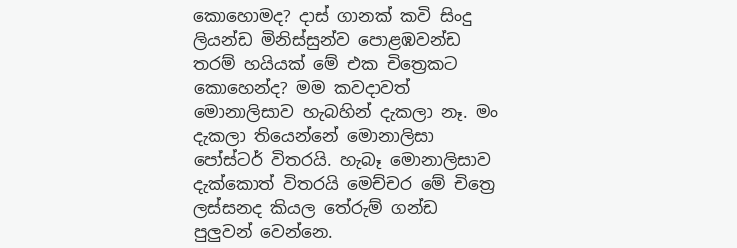කොහොමද? දාස් ගානක් කවි සිංදු ලියන්ඩ මිනිස්සුන්ව පොළඹවන්ඩ තරම් හයියක් මේ එක චිත්‍රෙකට කොහෙන්ද? මම කවදාවත් මොනාලිසාව හැබහින් දැකලා නෑ. මං දැකලා තියෙන්නේ මොනාලිසා පෝස්ටර් විතරයි. හැබෑ මොනාලිසාව දැක්කොත් විතරයි මෙච්චර මේ චිත්‍රෙ ලස්සනද කියල තේරුම් ගන්ඩ පුලුවන් වෙන්නෙ.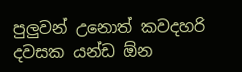පුලුවන් උනොත් කවදහරි දවසක යන්ඩ ඕන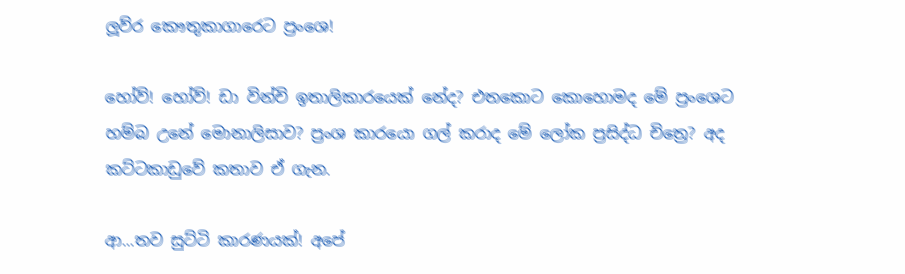ලූව්ර කෞතුකාගාරෙට ප්‍රංශෙ!

හෝව්! හෝව්! ඩා වින්චි ඉතාලිකාරයෙක් නේද? එතකොට කොහොමද මේ ප්‍රංශෙට හම්බ උනේ මොනාලිසාව? ප්‍රංශ කාරයො ගල් කරාද මේ ලෝක ප්‍රසිද්ධ චිත්‍රෙ? අද කට්ටකාඩුවේ කතාව ඒ ගැන.

ආ...තව සුට්ටි කාරණයක්! අපේ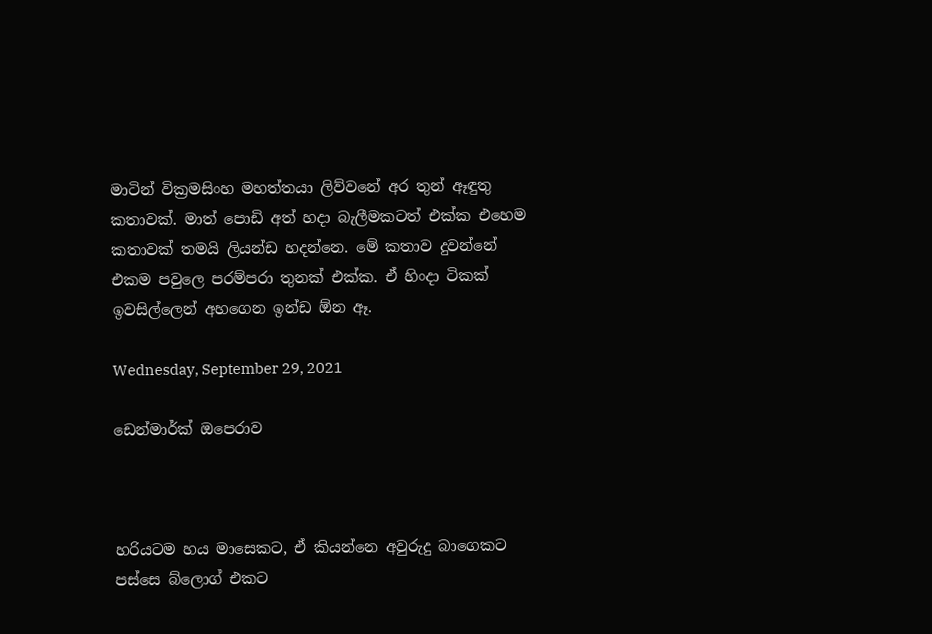මාටින් වික්‍රමසිංහ මහත්තයා ලිව්වනේ අර තුන් ඈඳුතු කතාවක්. මාත් පොඩි අත් හදා බැලීමකටත් එක්ක එහෙම කතාවක් තමයි ලියන්ඩ හදන්නෙ. මේ කතාව දුවන්නේ එකම පවුලෙ පරම්පරා තුනක් එක්ක. ඒ හිංදා ටිකක් ඉවසිල්ලෙන් අහගෙන ඉන්ඩ ඕන ඈ.

Wednesday, September 29, 2021

ඩෙන්මාර්ක් ඔපෙරාව



හරියටම හය මාසෙකට, ඒ කියන්නෙ අවුරුදු බාගෙකට පස්සෙ බ්ලොග් එකට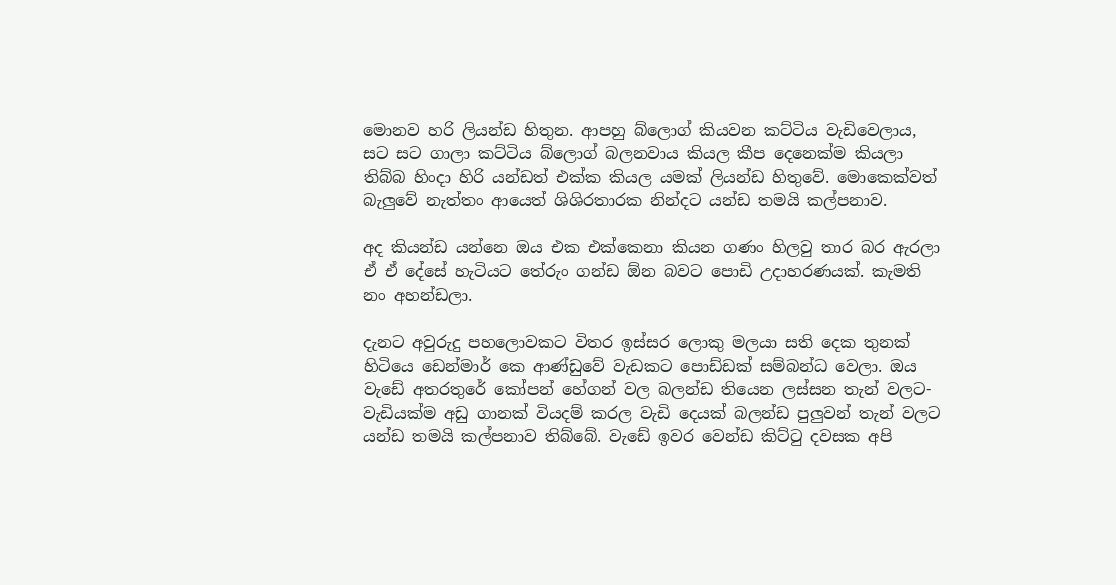මොනව හරි ලියන්ඩ හිතුන. ආපහු බ්ලොග් කියවන කට්ටිය වැඩිවෙලාය, සට සට ගාලා කට්ටිය බ්ලොග් බලනවාය කියල කීප දෙනෙක්ම කියලා තිබ්බ හිංදා හිරි යන්ඩත් එක්ක කියල යමක් ලියන්ඩ හිතුවේ. මොකෙක්වත් බැලුවේ නැත්තං ආයෙත් ශිශිරතාරක නින්දට යන්ඩ තමයි කල්පනාව.

අද කියන්ඩ යන්නෙ ඔය එක එක්කෙනා කියන ගණං හිලවු තාර බර ඇරලා ඒ ඒ දේසේ හැටියට තේරුං ගන්ඩ ඕන බවට පොඩි උදාහරණයක්. කැමති නං අහන්ඩලා.

දැනට අවුරුදු පහලොවකට විතර ඉස්සර ලොකු මලයා සති දෙක තුනක් හිටියෙ ඩෙන්මාර් කෙ ආණ්ඩුවේ වැඩකට පොඩ්ඩක් සම්බන්ධ වෙලා. ඔය වැඩේ අතරතුරේ කෝපන් හේගන් වල බලන්ඩ තියෙන ලස්සන තැන් වලට- වැඩියක්ම අඩු ගානක් වියදම් කරල වැඩි දෙයක් බලන්ඩ පුලුවන් තැන් වලට යන්ඩ තමයි කල්පනාව තිබ්බේ. වැඩේ ඉවර වෙන්ඩ කිට්ටු දවසක අපි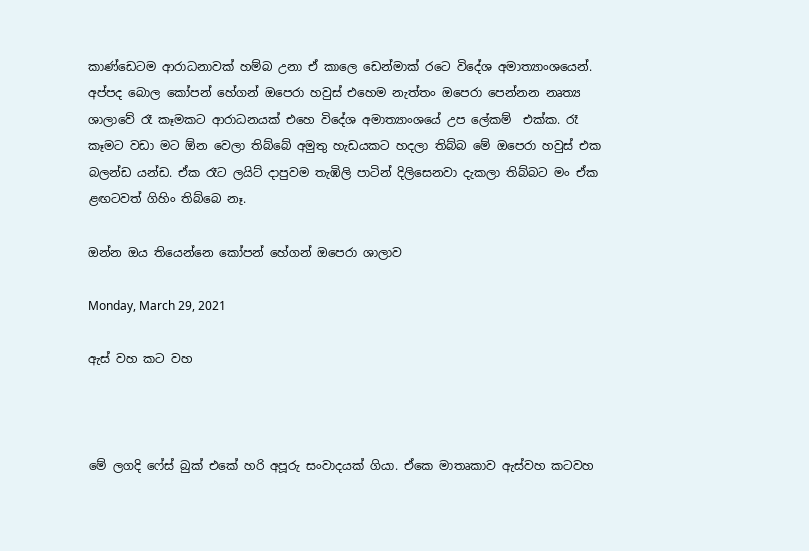කාණ්ඩෙටම ආරාධනාවක් හම්බ උනා ඒ කාලෙ ඩෙන්මාක් රටෙ විදේශ අමාත්‍යාංශයෙන්. අප්පද බොල කෝපන් හේගන් ඔපෙරා හවුස් එහෙම නැත්තං ඔපෙරා පෙන්නන නෘත්‍ය ශාලාවේ රෑ කෑමකට ආරාධනයක් එහෙ විදේශ අමාත්‍යාංශයේ උප ලේකම්  එක්ක. රෑ කෑමට වඩා මට ඕන වෙලා තිබ්බේ අමුතු හැඩයකට හදලා තිබ්බ මේ ඔපෙරා හවුස් එක බලන්ඩ යන්ඩ. ඒක රෑට ලයිට් දාපුවම තැඹිලි පාටින් දිලිසෙනවා දැකලා තිබ්බට මං ඒක ළඟටවත් ගිහිං තිබ්බෙ නෑ.

ඔන්න ඔය තියෙන්නෙ කෝපන් හේගන් ඔපෙරා ශාලාව

Monday, March 29, 2021

ඇස් වහ කට වහ



මේ ලගදි ෆේස් බුක් එකේ හරි අපූරු සංවාදයක් ගියා. ඒකෙ මාතෘකාව ඇස්වහ කටවහ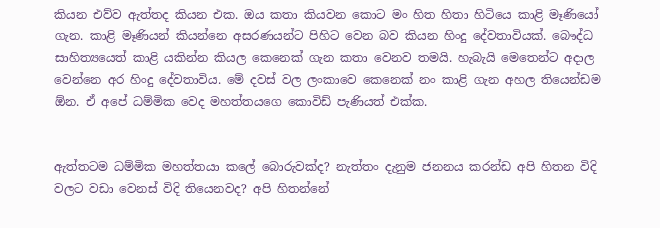කියන එව්ව ඇත්තද කියන එක. ඔය කතා කියවන කොට මං හිත හිතා හිටියෙ කාළි මෑණියෝ ගැන. කාළි මෑණියන් කියන්නෙ අසරණයන්ට පිහිට වෙන බව කියන හිංදු දේවතාවියක්. බෞද්ධ සාහිත්‍යයෙත් කාළි යකින්න කියල කෙනෙක් ගැන කතා වෙනව තමයි. හැබැයි මෙතෙන්ට අදාල වෙන්නෙ අර හිංදු දේවතාවිය. මේ දවස් වල ලංකාවෙ කෙනෙක් නං කාළි ගැන අහල තියෙන්ඩම ඕන. ඒ අපේ ධම්මික වෙද මහත්තයගෙ කොවිඩ් පැණියත් එක්ක.


ඇත්තටම ධම්මික මහත්තයා කලේ බොරුවක්ද? නැත්තං දැනුම ජනනය කරන්ඩ අපි හිතන විදි වලට වඩා වෙනස් විදි තියෙනවද? අපි හිතන්නේ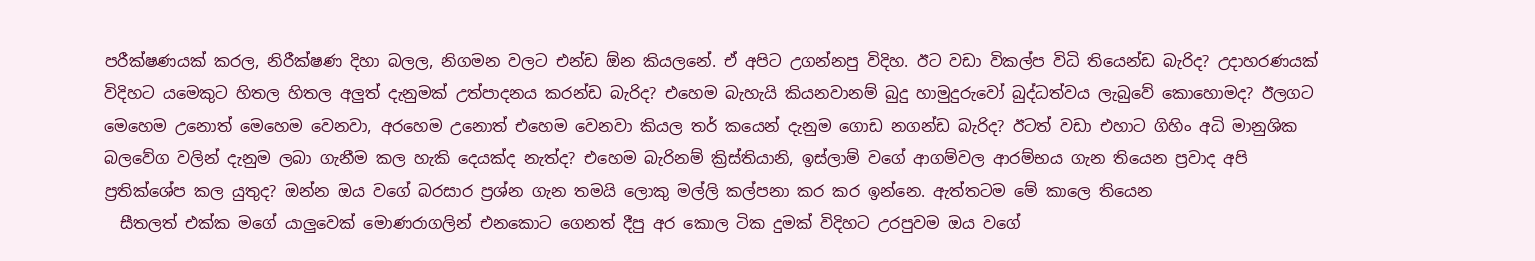පරීක්ෂණයක් කරල, නිරීක්ෂණ දිහා බලල, නිගමන වලට එන්ඩ ඕන කියලනේ. ඒ අපිට උගන්නපු විදිහ. ඊට වඩා විකල්ප විධි තියෙන්ඩ බැරිද? උදාහරණයක් විදිහට යමෙකුට හිතල හිතල අලුත් දැනුමක් උත්පාදනය කරන්ඩ බැරිද? එහෙම බැහැයි කියනවානම් බුදු හාමුදුරුවෝ බුද්ධත්වය ලැබුවේ කොහොමද? ඊලගට මෙහෙම උනොත් මෙහෙම වෙනවා, අරහෙම උනොත් එහෙම වෙනවා කියල තර් කයෙන් දැනුම ගොඩ නගන්ඩ බැරිද? ඊටත් වඩා එහාට ගිහිං අධි මානුශික බලවේග වලින් දැනුම ලබා ගැනීම කල හැකි දෙයක්ද නැත්ද? එහෙම බැරිනම් ක්‍රිස්තියානි, ඉස්ලාම් වගේ ආගම්වල ආරම්භය ගැන තියෙන ප්‍රවාද අපි ප්‍රතික්ශේප කල යුතුද? ඔන්න ඔය වගේ බරසාර ප්‍රශ්න ගැන තමයි ලොකු මල්ලි කල්පනා කර කර ඉන්නෙ. ඇත්තටම මේ කාලෙ තියෙන
  සීතලත් එක්ක මගේ යාලුවෙක් මොණරාගලින් එනකොට ගෙනත් දීපු අර කොල ටික දුමක් විදිහට උරපුවම ඔය වගේ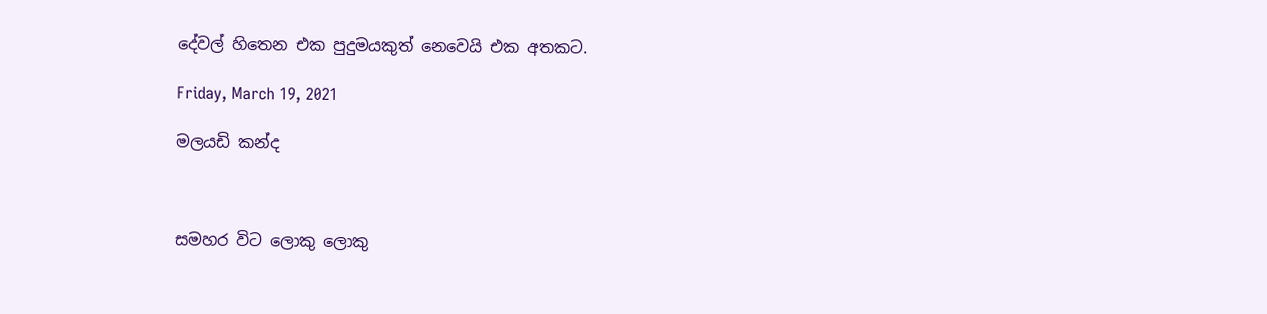දේවල් හිතෙන එක පුදුමයකුත් නෙවෙයි එක අතකට.

Friday, March 19, 2021

මලයඩි කන්ද



සමහර විට ලොකු ලොකු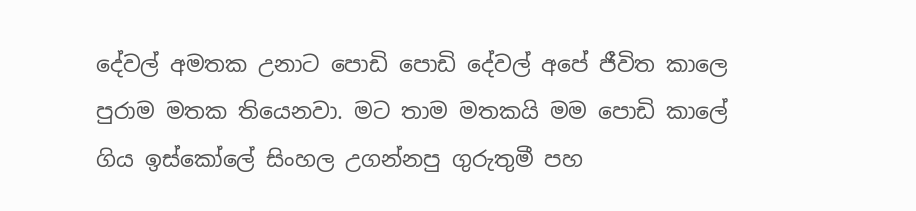දේවල් අමතක උනාට පොඩි පොඩි දේවල් අපේ ජීවිත කාලෙ පුරාම මතක තියෙනවා. මට තාම මතකයි මම පොඩි කාලේ ගිය ඉස්කෝලේ සිංහල උගන්නපු ගුරුතුමී පහ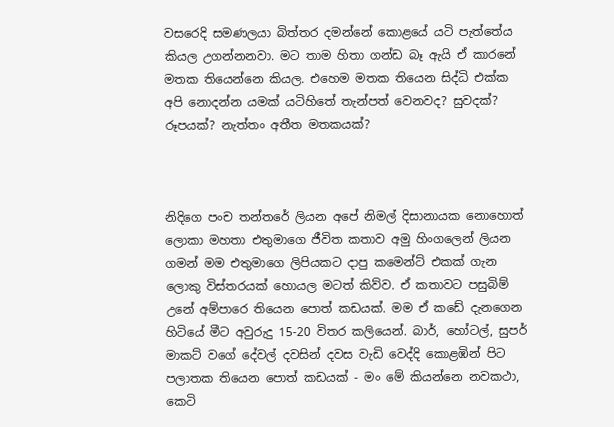වසරෙදි සමණලයා බිත්තර දමන්නේ කොළයේ යටි පැත්තේය කියල උගන්නනවා. මට තාම හිතා ගන්ඩ බෑ ඇයි ඒ කාරනේ මතක තියෙන්නෙ කියල. එහෙම මතක තියෙන සිද්ධි එක්ක අපි නොදන්න යමක් යටිහිතේ තැන්පත් වෙනවද? සුවදක්? රූපයක්? නැත්තං අතීත මතකයක්?



නිදිගෙ පංච තන්තරේ ලියන අපේ නිමල් දිසානායක නොහොත් ලොකා මහතා එතුමාගෙ ජීවිත කතාව අමු හිංගලෙන් ලියන ගමන් මම එතුමාගෙ ලිපියකට දාපු කමෙන්ට් එකක් ගැන ලොකු විස්තරයක් හොයල මටත් කිව්ව. ඒ කතාවට පසුබිම් උනේ අම්පාරෙ තියෙන පොත් කඩයක්. මම ඒ කඩේ දැනගෙන හිටියේ මීට අවුරුදු 15-20 විතර කලියෙන්. බාර්, හෝටල්, සුපර් මාකට් වගේ දේවල් දවසින් දවස වැඩි වෙද්දි කොළඹින් පිට පලාතක තියෙන පොත් කඩයක් - මං මේ කියන්නෙ නවකථා, කෙටි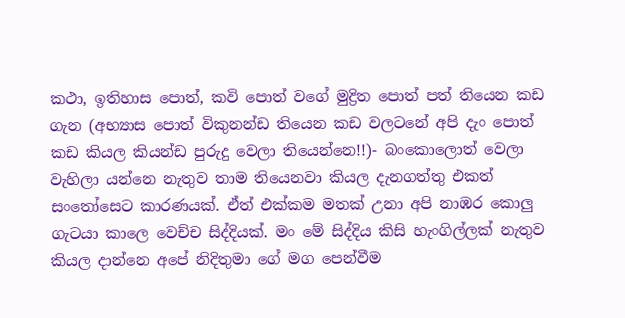කථා, ඉතිහාස පොත්, කවි පොත් වගේ මුද්‍රිත පොත් පත් තියෙන කඩ ගැන (අභ්‍යාස පොත් විකුනන්ඩ තියෙන කඩ වලටනේ අපි දැං පොත් කඩ කියල කියන්ඩ පුරුදු වෙලා තියෙන්නෙ!!)- බංකොලොත් වෙලා වැහිලා යන්නෙ නැතුව තාම තියෙනවා කියල දැනගත්තු එකත් සංතෝසෙට කාරණයක්. ඒත් එක්කම මතක් උනා අපි නාඹර කොලු ගැටයා කාලෙ වෙච්ච සිද්දියක්. මං මේ සිද්දිය කිසි හැංගිල්ලක් නැතුව කියල දාන්නෙ අපේ නිදිතුමා ගේ මග පෙන්වීම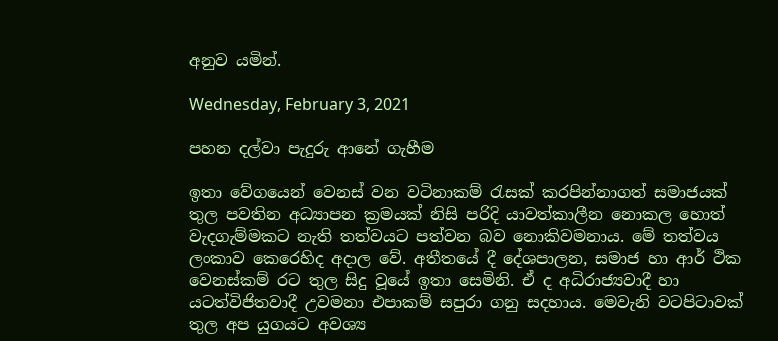අනුව යමින්.

Wednesday, February 3, 2021

පහන දල්වා පැදුරු ආනේ ගැහීම

ඉතා වේගයෙන් වෙනස් වන වටිනාකම් රැසක් කරපින්නාගත් සමාජයක් තුල පවතින අධ්‍යාපන ක්‍රමයක් නිසි පරිදි යාවත්කාලීන නොකල හොත් වැදගැම්මකට නැති තත්වයට පත්වන බව නොකිවමනාය. මේ තත්වය ලංකාව කෙරෙහිද අදාල වේ. අතීතයේ දී දේශපාලන, සමාජ හා ආර් ථික වෙනස්කම් රට තුල සිදු වූයේ ඉතා සෙමිනි. ඒ ද අධිරාජ්‍යවාදී හා යටත්විජිතවාදී උවමනා එපාකම් සපුරා ගනු සදහාය. මෙවැනි වටපිටාවක් තුල අප යුගයට අවශ්‍ය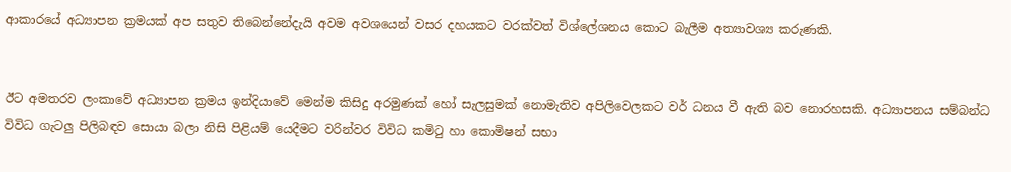ආකාරයේ අධ්‍යාපන ක්‍රමයක් අප සතුව තිබෙන්නේදැයි අවම අවශයෙන් වසර දහයකට වරක්වත් විශ්ලේශනය කොට බැලීම අත්‍යාවශ්‍ය කරුණකි.


ඊට අමතරව ලංකාවේ අධ්‍යාපන ක්‍රමය ඉන්දියාවේ මෙන්ම කිසිදු අරමුණක් හෝ සැලසුමක් නොමැතිව අපිලිවෙලකට වර් ධනය වී ඇති බව නොරහසකි. අධ්‍යාපනය සම්බන්ධ විවිධ ගැටලු පිලිබඳව සොයා බලා නිසි පිළියම් යෙදීමට වරින්වර විවිධ කමිටු හා කොමිෂන් සභා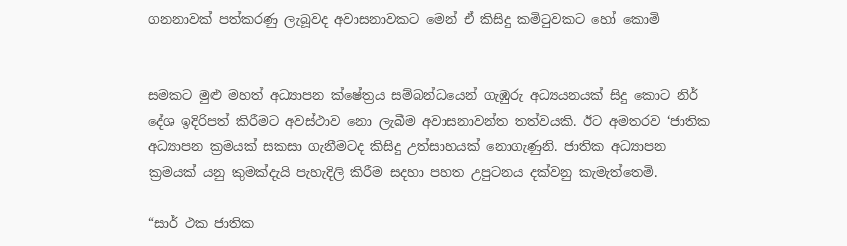ගනනාවක් පත්කරණු ලැබූවද අවාසනාවකට මෙන් ඒ කිසිදු කමිටුවකට හෝ කොමි


සමකට මුළු මහත් අධ්‍යාපන ක්ෂේත්‍රය සම්බන්ධයෙන් ගැඹුරු අධ්‍යයනයක් සිදු කොට නිර් දේශ ඉදිරිපත් කිරීමට අවස්ථාව නො ලැබීම අවාසනාවන්ත තත්වයකි. ඊට අමතරව ‘ජාතික අධ්‍යාපන ක්‍රමයක් සකසා ගැනීමටද කිසිදු උත්සාහයක් නොගැණුනි. ජාතික අධ්‍යාපන ක්‍රමයක් යනු කුමක්දැයි පැහැදිලි කිරීම සදහා පහත උපුටනය දක්වනු කැමැත්තෙමි.

“සාර් ථක ජාතික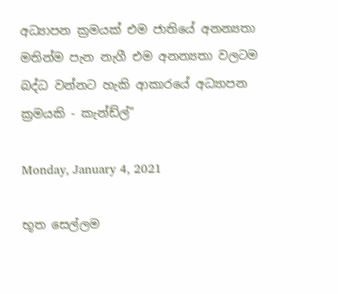අධ්‍යාපන ක්‍රමයක් එම ජාතියේ අනන්‍යතා මතින්ම පැන නැගී එම අනන්‍යතා වලටම බද්ධ වන්නට හැකි ආකාරයේ අධ්‍යාපන ක්‍රමයකි - කැන්ඩ්ල්”

Monday, January 4, 2021

භූත සෙල්ලම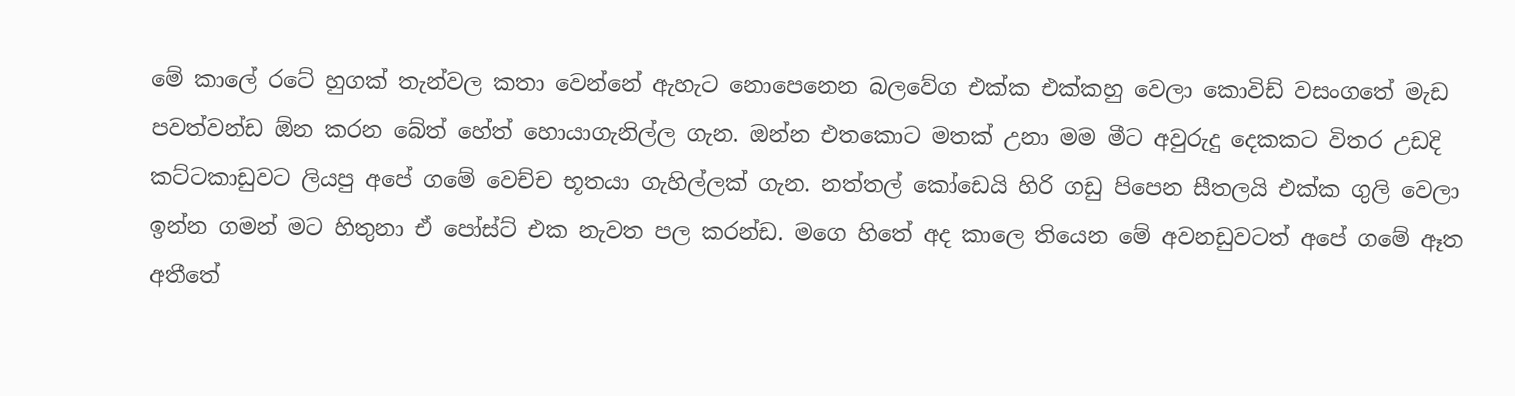මේ කාලේ රටේ හුගක් තැන්වල කතා වෙන්නේ ඇහැට නොපෙනෙන බලවේග එක්ක එක්කහු වෙලා කොවිඩ් වසංගතේ මැඩ පවත්වන්ඩ ඕන කරන බේත් හේත් හොයාගැනිල්ල ගැන. ඔන්න එතකොට මතක් උනා මම මීට අවුරුදු දෙකකට විතර උඩදි කට්ටකාඩුවට ලියපු අපේ ගමේ වෙච්ච භූතයා ගැහිල්ලක් ගැන. නත්තල් කෝඩෙයි හිරි ගඩු පිපෙන සීතලයි එක්ක ගුලි වෙලා ඉන්න ගමන් මට හිතුනා ඒ පෝස්ට් එක නැවත පල කරන්ඩ. මගෙ හිතේ අද කාලෙ තියෙන මේ අවනඩුවටත් අපේ ගමේ ඈත අතීතේ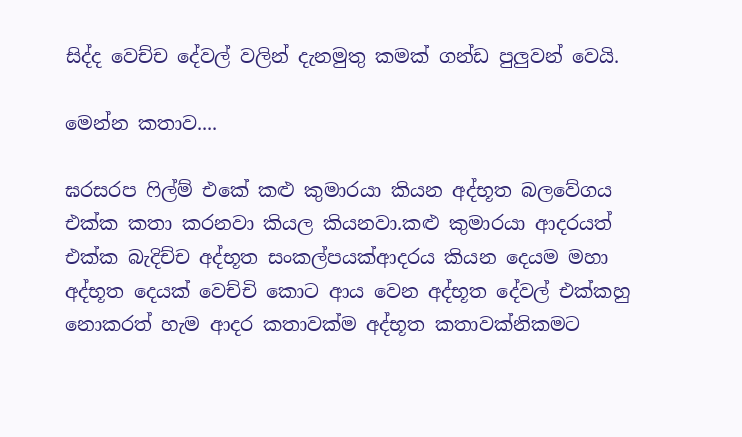සිද්ද වෙච්ච දේවල් වලින් දැනමුතු කමක් ගන්ඩ පුලුවන් වෙයි.

මෙන්න කතාව....

ඝරසරප ෆිල්ම් එකේ කළු කුමාරයා කියන අද්භූත බලවේගය එක්ක කතා කරනවා කියල කියනවා.කළු කුමාරයා ආදරයත් එක්ක බැදිච්ච අද්භූත සංකල්පයක්ආදරය කියන දෙයම මහා අද්භූත දෙයක් වෙච්චි කොට ආය වෙන අද්භූත දේවල් එක්කහු නොකරත් හැම ආදර කතාවක්ම අද්භූත කතාවක්නිකමට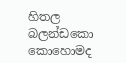හිතල බලන්ඩකො කොහොමද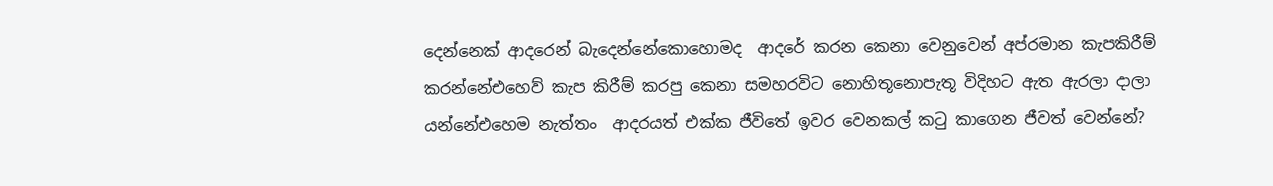දෙන්නෙක් ආදරෙන් බැදෙන්නේකොහොමද  ආදරේ කරන කෙනා වෙනුවෙන් අප්රමාන කැපකිරීම් කරන්නේඑහෙව් කැප කිරීම් කරපු කෙනා සමහරවිට නොහිතූනොපැතූ විදිහට ඇත ඇරලා දාලා යන්නේඑහෙම නැත්තං  ආදරයත් එක්ක ජීවිතේ ඉවර වෙනකල් කටු කාගෙන ජීවත් වෙන්නේ?